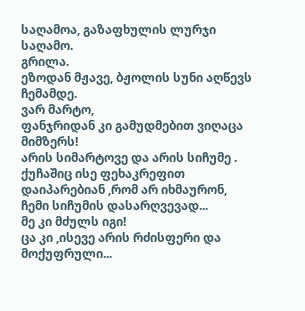საღამოა, გაზაფხულის ლურჯი საღამო.
გრილა.
ეზოდან მჟავე, ბჟოლის სუნი აღწევს ჩემამდე.
ვარ მარტო,
ფანჯრიდან კი გამუდმებით ვიღაცა მიმზერს!
არის სიმარტოვე და არის სიჩუმე . ქუჩაშიც ისე ფეხაკრეფით დაიპარებიან ,რომ არ იხმაურონ, ჩემი სიჩუმის დასარღვევად...
მე კი მძულს იგი!
ცა კი ,ისევე არის რძისფერი და მოქუფრული...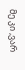მე კი ,ვარ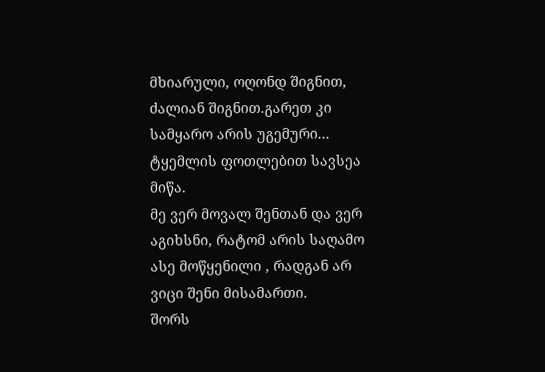მხიარული, ოღონდ შიგნით, ძალიან შიგნით.გარეთ კი სამყარო არის უგემური...
ტყემლის ფოთლებით სავსეა მიწა.
მე ვერ მოვალ შენთან და ვერ აგიხსნი, რატომ არის საღამო ასე მოწყენილი , რადგან არ ვიცი შენი მისამართი.
შორს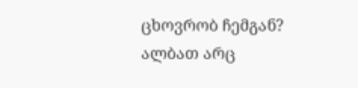ცხოვრობ ჩემგან?
ალბათ არც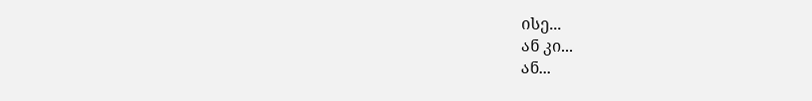ისე...
ან კი...
ან...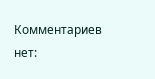Комментариев нет: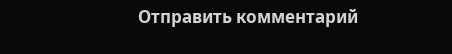Отправить комментарий